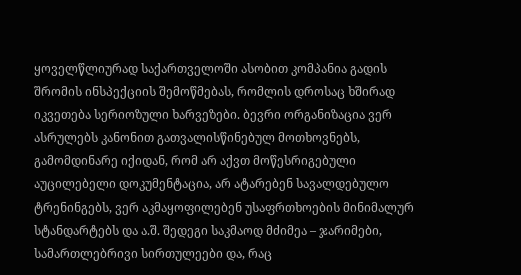ყოველწლიურად საქართველოში ასობით კომპანია გადის შრომის ინსპექციის შემოწმებას, რომლის დროსაც ხშირად იკვეთება სერიოზული ხარვეზები. ბევრი ორგანიზაცია ვერ ასრულებს კანონით გათვალისწინებულ მოთხოვნებს, გამომდინარე იქიდან, რომ არ აქვთ მოწესრიგებული აუცილებელი დოკუმენტაცია, არ ატარებენ სავალდებულო ტრენინგებს, ვერ აკმაყოფილებენ უსაფრთხოების მინიმალურ სტანდარტებს და ა.შ. შედეგი საკმაოდ მძიმეა – ჯარიმები, სამართლებრივი სირთულეები და, რაც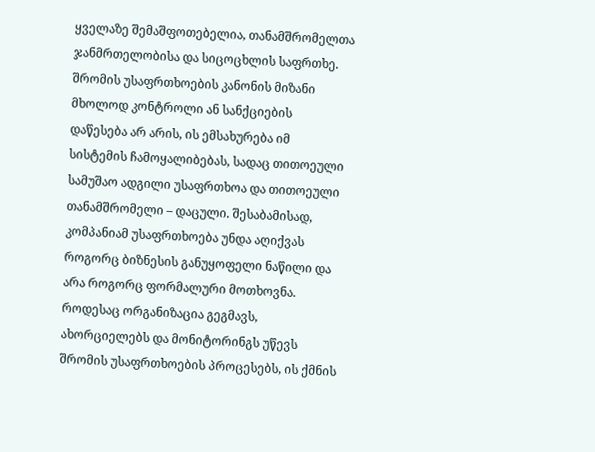ყველაზე შემაშფოთებელია, თანამშრომელთა ჯანმრთელობისა და სიცოცხლის საფრთხე.
შრომის უსაფრთხოების კანონის მიზანი მხოლოდ კონტროლი ან სანქციების დაწესება არ არის, ის ემსახურება იმ სისტემის ჩამოყალიბებას, სადაც თითოეული სამუშაო ადგილი უსაფრთხოა და თითოეული თანამშრომელი – დაცული. შესაბამისად, კომპანიამ უსაფრთხოება უნდა აღიქვას როგორც ბიზნესის განუყოფელი ნაწილი და არა როგორც ფორმალური მოთხოვნა. როდესაც ორგანიზაცია გეგმავს, ახორციელებს და მონიტორინგს უწევს შრომის უსაფრთხოების პროცესებს, ის ქმნის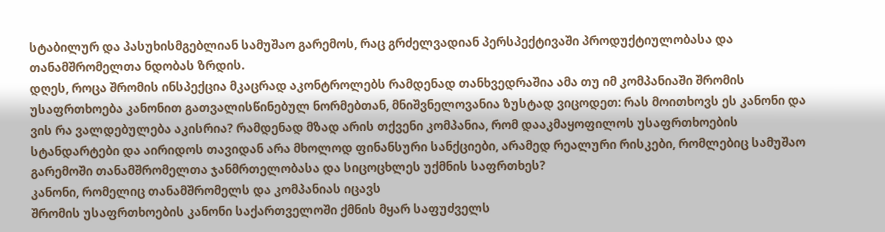სტაბილურ და პასუხისმგებლიან სამუშაო გარემოს, რაც გრძელვადიან პერსპექტივაში პროდუქტიულობასა და თანამშრომელთა ნდობას ზრდის.
დღეს, როცა შრომის ინსპექცია მკაცრად აკონტროლებს რამდენად თანხვედრაშია ამა თუ იმ კომპანიაში შრომის უსაფრთხოება კანონით გათვალისწინებულ ნორმებთან, მნიშვნელოვანია ზუსტად ვიცოდეთ: რას მოითხოვს ეს კანონი და ვის რა ვალდებულება აკისრია? რამდენად მზად არის თქვენი კომპანია, რომ დააკმაყოფილოს უსაფრთხოების სტანდარტები და აირიდოს თავიდან არა მხოლოდ ფინანსური სანქციები, არამედ რეალური რისკები, რომლებიც სამუშაო გარემოში თანამშრომელთა ჯანმრთელობასა და სიცოცხლეს უქმნის საფრთხეს?
კანონი, რომელიც თანამშრომელს და კომპანიას იცავს
შრომის უსაფრთხოების კანონი საქართველოში ქმნის მყარ საფუძველს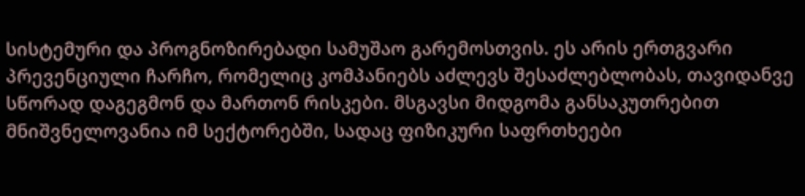სისტემური და პროგნოზირებადი სამუშაო გარემოსთვის. ეს არის ერთგვარი პრევენციული ჩარჩო, რომელიც კომპანიებს აძლევს შესაძლებლობას, თავიდანვე სწორად დაგეგმონ და მართონ რისკები. მსგავსი მიდგომა განსაკუთრებით მნიშვნელოვანია იმ სექტორებში, სადაც ფიზიკური საფრთხეები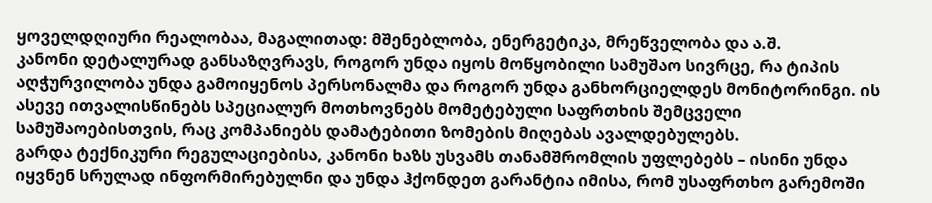ყოველდღიური რეალობაა, მაგალითად: მშენებლობა, ენერგეტიკა, მრეწველობა და ა.შ.
კანონი დეტალურად განსაზღვრავს, როგორ უნდა იყოს მოწყობილი სამუშაო სივრცე, რა ტიპის აღჭურვილობა უნდა გამოიყენოს პერსონალმა და როგორ უნდა განხორციელდეს მონიტორინგი. ის ასევე ითვალისწინებს სპეციალურ მოთხოვნებს მომეტებული საფრთხის შემცველი სამუშაოებისთვის, რაც კომპანიებს დამატებითი ზომების მიღებას ავალდებულებს.
გარდა ტექნიკური რეგულაციებისა, კანონი ხაზს უსვამს თანამშრომლის უფლებებს – ისინი უნდა იყვნენ სრულად ინფორმირებულნი და უნდა ჰქონდეთ გარანტია იმისა, რომ უსაფრთხო გარემოში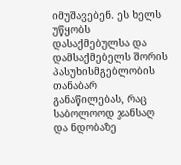იმუშავებენ. ეს ხელს უწყობს დასაქმებულსა და დამსაქმებელს შორის პასუხისმგებლობის თანაბარ განაწილებას, რაც საბოლოოდ ჯანსაღ და ნდობაზე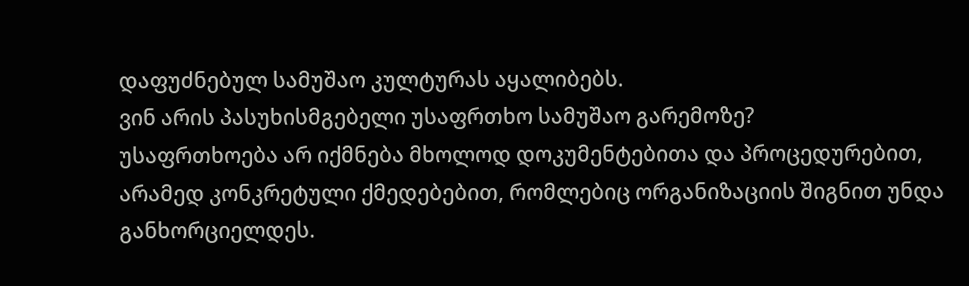დაფუძნებულ სამუშაო კულტურას აყალიბებს.
ვინ არის პასუხისმგებელი უსაფრთხო სამუშაო გარემოზე?
უსაფრთხოება არ იქმნება მხოლოდ დოკუმენტებითა და პროცედურებით, არამედ კონკრეტული ქმედებებით, რომლებიც ორგანიზაციის შიგნით უნდა განხორციელდეს.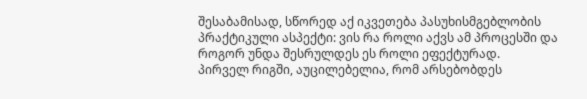შესაბამისად, სწორედ აქ იკვეთება პასუხისმგებლობის პრაქტიკული ასპექტი: ვის რა როლი აქვს ამ პროცესში და როგორ უნდა შესრულდეს ეს როლი ეფექტურად.
პირველ რიგში, აუცილებელია, რომ არსებობდეს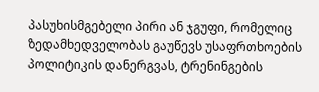პასუხისმგებელი პირი ან ჯგუფი, რომელიც ზედამხედველობას გაუწევს უსაფრთხოების პოლიტიკის დანერგვას, ტრენინგების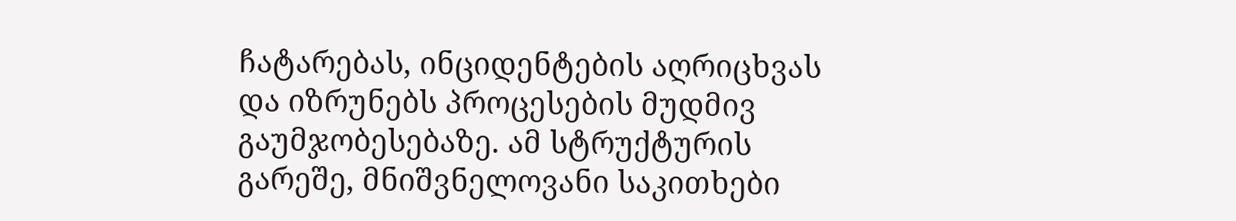ჩატარებას, ინციდენტების აღრიცხვას და იზრუნებს პროცესების მუდმივ გაუმჯობესებაზე. ამ სტრუქტურის გარეშე, მნიშვნელოვანი საკითხები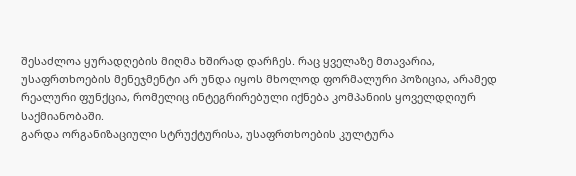შესაძლოა ყურადღების მიღმა ხშირად დარჩეს. რაც ყველაზე მთავარია, უსაფრთხოების მენეჯმენტი არ უნდა იყოს მხოლოდ ფორმალური პოზიცია, არამედ რეალური ფუნქცია, რომელიც ინტეგრირებული იქნება კომპანიის ყოველდღიურ საქმიანობაში.
გარდა ორგანიზაციული სტრუქტურისა, უსაფრთხოების კულტურა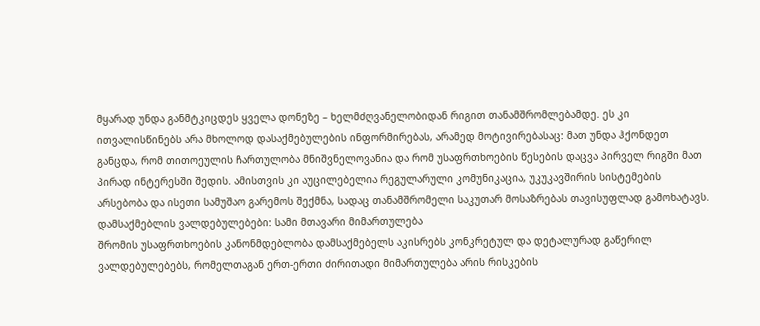მყარად უნდა განმტკიცდეს ყველა დონეზე – ხელმძღვანელობიდან რიგით თანამშრომლებამდე. ეს კი ითვალისწინებს არა მხოლოდ დასაქმებულების ინფორმირებას, არამედ მოტივირებასაც: მათ უნდა ჰქონდეთ განცდა, რომ თითოეულის ჩართულობა მნიშვნელოვანია და რომ უსაფრთხოების წესების დაცვა პირველ რიგში მათ პირად ინტერესში შედის. ამისთვის კი აუცილებელია რეგულარული კომუნიკაცია, უკუკავშირის სისტემების არსებობა და ისეთი სამუშაო გარემოს შექმნა, სადაც თანამშრომელი საკუთარ მოსაზრებას თავისუფლად გამოხატავს.
დამსაქმებლის ვალდებულებები: სამი მთავარი მიმართულება
შრომის უსაფრთხოების კანონმდებლობა დამსაქმებელს აკისრებს კონკრეტულ და დეტალურად გაწერილ ვალდებულებებს, რომელთაგან ერთ-ერთი ძირითადი მიმართულება არის რისკების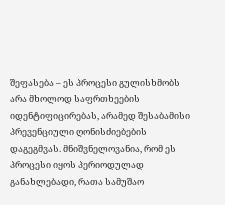შეფასება – ეს პროცესი გულისხმობს არა მხოლოდ საფრთხეების იდენტიფიცირებას, არამედ შესაბამისი პრევენციული ღონისძიებების დაგეგმვას. მნიშვნელოვანია, რომ ეს პროცესი იყოს პერიოდულად განახლებადი, რათა სამუშაო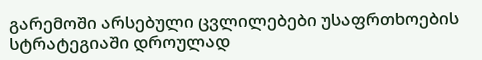გარემოში არსებული ცვლილებები უსაფრთხოების სტრატეგიაში დროულად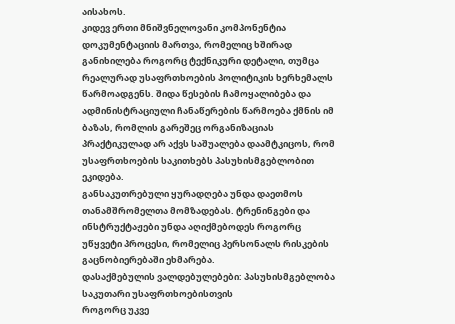აისახოს.
კიდევ ერთი მნიშვნელოვანი კომპონენტია დოკუმენტაციის მართვა, რომელიც ხშირად განიხილება როგორც ტექნიკური დეტალი, თუმცა რეალურად უსაფრთხოების პოლიტიკის ხერხემალს წარმოადგენს. შიდა წესების ჩამოყალიბება და ადმინისტრაციული ჩანაწერების წარმოება ქმნის იმ ბაზას, რომლის გარეშეც ორგანიზაციას პრაქტიკულად არ აქვს საშუალება დაამტკიცოს, რომ უსაფრთხოების საკითხებს პასუხისმგებლობით ეკიდება.
განსაკუთრებული ყურადღება უნდა დაეთმოს თანამშრომელთა მომზადებას. ტრენინგები და ინსტრუქტაჟები უნდა აღიქმებოდეს როგორც უწყვეტი პროცესი, რომელიც პერსონალს რისკების გაცნობიერებაში ეხმარება.
დასაქმებულის ვალდებულებები: პასუხისმგებლობა საკუთარი უსაფრთხოებისთვის
როგორც უკვე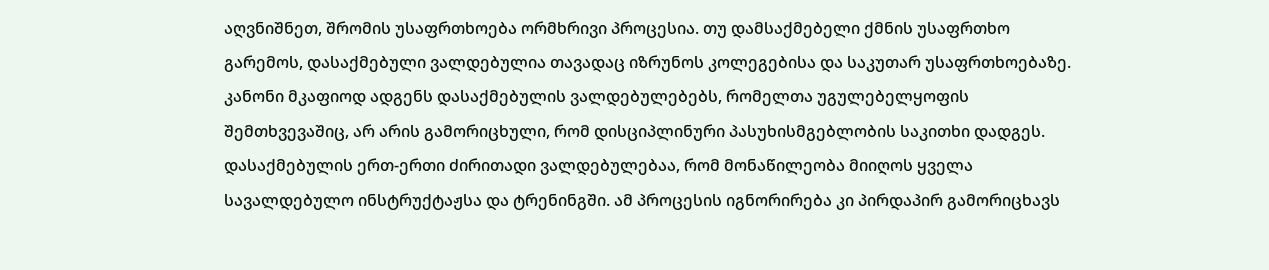აღვნიშნეთ, შრომის უსაფრთხოება ორმხრივი პროცესია. თუ დამსაქმებელი ქმნის უსაფრთხო გარემოს, დასაქმებული ვალდებულია თავადაც იზრუნოს კოლეგებისა და საკუთარ უსაფრთხოებაზე. კანონი მკაფიოდ ადგენს დასაქმებულის ვალდებულებებს, რომელთა უგულებელყოფის შემთხვევაშიც, არ არის გამორიცხული, რომ დისციპლინური პასუხისმგებლობის საკითხი დადგეს.
დასაქმებულის ერთ-ერთი ძირითადი ვალდებულებაა, რომ მონაწილეობა მიიღოს ყველა სავალდებულო ინსტრუქტაჟსა და ტრენინგში. ამ პროცესის იგნორირება კი პირდაპირ გამორიცხავს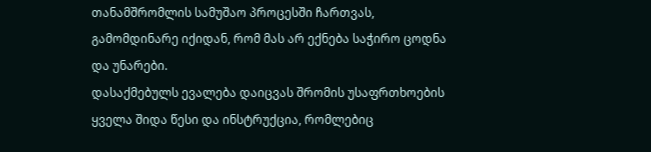თანამშრომლის სამუშაო პროცესში ჩართვას, გამომდინარე იქიდან, რომ მას არ ექნება საჭირო ცოდნა და უნარები.
დასაქმებულს ევალება დაიცვას შრომის უსაფრთხოების ყველა შიდა წესი და ინსტრუქცია, რომლებიც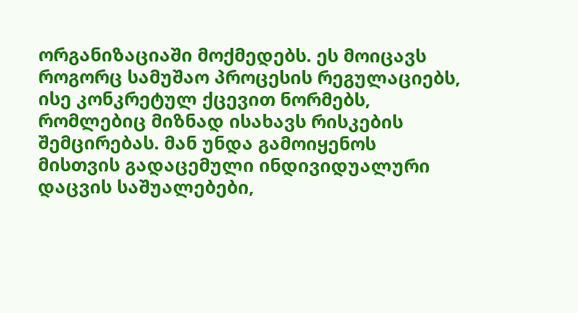ორგანიზაციაში მოქმედებს. ეს მოიცავს როგორც სამუშაო პროცესის რეგულაციებს, ისე კონკრეტულ ქცევით ნორმებს, რომლებიც მიზნად ისახავს რისკების შემცირებას. მან უნდა გამოიყენოს მისთვის გადაცემული ინდივიდუალური დაცვის საშუალებები,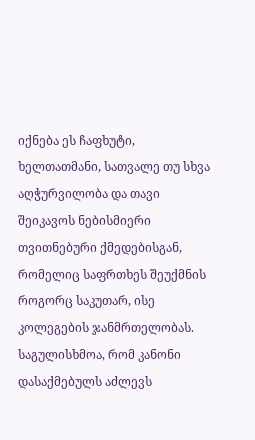იქნება ეს ჩაფხუტი, ხელთათმანი, სათვალე თუ სხვა აღჭურვილობა და თავი შეიკავოს ნებისმიერი თვითნებური ქმედებისგან, რომელიც საფრთხეს შეუქმნის როგორც საკუთარ, ისე კოლეგების ჯანმრთელობას.
საგულისხმოა, რომ კანონი დასაქმებულს აძლევს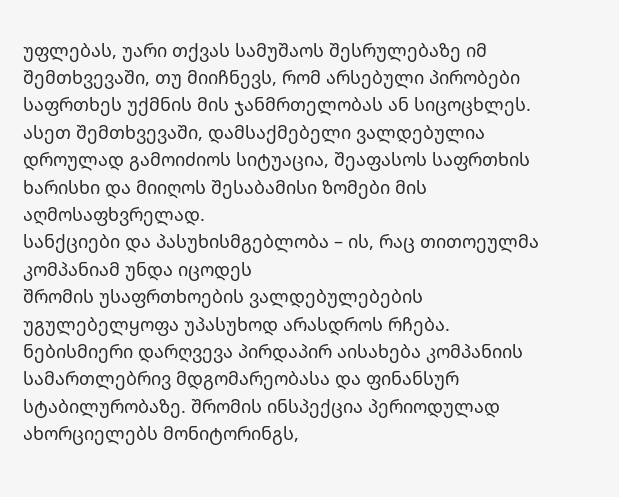უფლებას, უარი თქვას სამუშაოს შესრულებაზე იმ შემთხვევაში, თუ მიიჩნევს, რომ არსებული პირობები საფრთხეს უქმნის მის ჯანმრთელობას ან სიცოცხლეს. ასეთ შემთხვევაში, დამსაქმებელი ვალდებულია დროულად გამოიძიოს სიტუაცია, შეაფასოს საფრთხის ხარისხი და მიიღოს შესაბამისი ზომები მის აღმოსაფხვრელად.
სანქციები და პასუხისმგებლობა – ის, რაც თითოეულმა კომპანიამ უნდა იცოდეს
შრომის უსაფრთხოების ვალდებულებების უგულებელყოფა უპასუხოდ არასდროს რჩება. ნებისმიერი დარღვევა პირდაპირ აისახება კომპანიის სამართლებრივ მდგომარეობასა და ფინანსურ სტაბილურობაზე. შრომის ინსპექცია პერიოდულად ახორციელებს მონიტორინგს,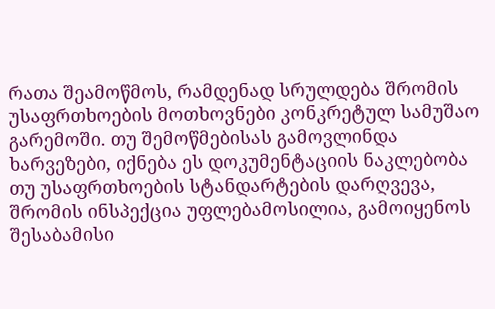რათა შეამოწმოს, რამდენად სრულდება შრომის უსაფრთხოების მოთხოვნები კონკრეტულ სამუშაო გარემოში. თუ შემოწმებისას გამოვლინდა ხარვეზები, იქნება ეს დოკუმენტაციის ნაკლებობა თუ უსაფრთხოების სტანდარტების დარღვევა, შრომის ინსპექცია უფლებამოსილია, გამოიყენოს შესაბამისი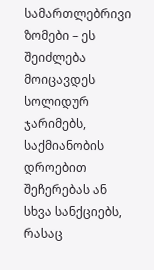სამართლებრივი ზომები – ეს შეიძლება მოიცავდეს სოლიდურ ჯარიმებს, საქმიანობის დროებით შეჩერებას ან სხვა სანქციებს, რასაც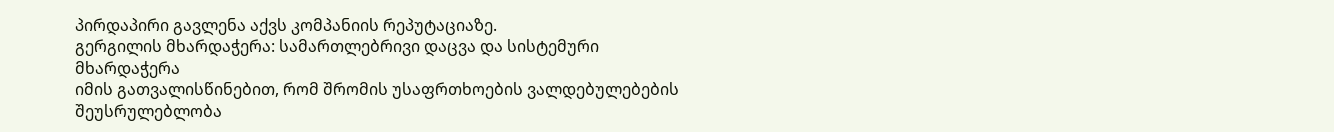პირდაპირი გავლენა აქვს კომპანიის რეპუტაციაზე.
გერგილის მხარდაჭერა: სამართლებრივი დაცვა და სისტემური მხარდაჭერა
იმის გათვალისწინებით, რომ შრომის უსაფრთხოების ვალდებულებების შეუსრულებლობა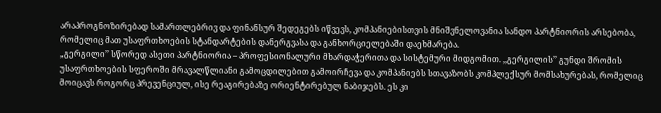არაპროგნოზირებად სამართლებრივ და ფინანსურ შედეგებს იწვევს, კომპანიებისთვის მნიშვნელოვანია სანდო პარტნიორის არსებობა, რომელიც მათ უსაფრთხოების სტანდარტების დანერგვასა და განხორციელებაში დაეხმარება.
„გერგილი’’ სწორედ ასეთი პარტნიორია – პროფესიონალური მხარდაჭერითა და სისტემური მიდგომით. ,,გერგილის’’ გუნდი შრომის უსაფრთხოების სფეროში მრავალწლიანი გამოცდილებით გამოირჩევა და კომპანიებს სთავაზობს კომპლექსურ მომსახურებას, რომელიც მოიცავს როგორც პრევენციულ, ისე რეაგირებაზე ორიენტირებულ ნაბიჯებს. ეს კი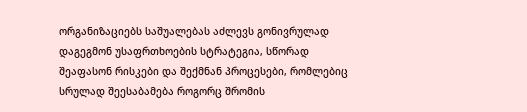ორგანიზაციებს საშუალებას აძლევს გონივრულად დაგეგმონ უსაფრთხოების სტრატეგია, სწორად შეაფასონ რისკები და შექმნან პროცესები, რომლებიც სრულად შეესაბამება როგორც შრომის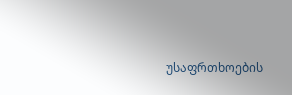უსაფრთხოების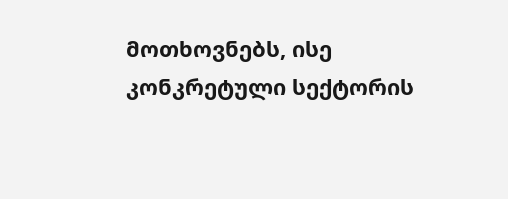მოთხოვნებს, ისე კონკრეტული სექტორის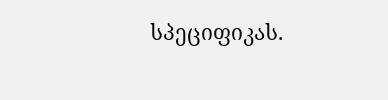სპეციფიკას.